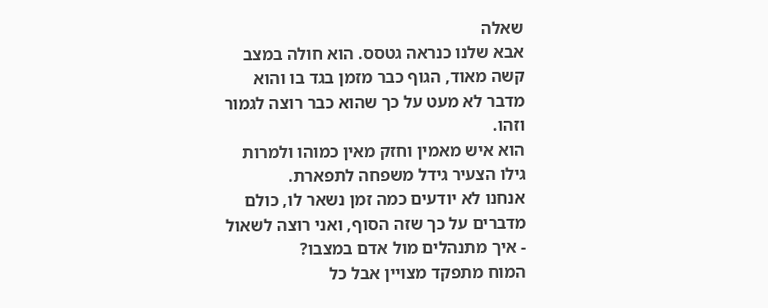שאלה
אבא שלנו כנראה גטסס. הוא חולה במצב קשה מאוד, הגוף כבר מזמן בגד בו והוא מדבר לא מעט על כך שהוא כבר רוצה לגמור וזהו.
הוא איש מאמין וחזק מאין כמוהו ולמרות גילו הצעיר גידל משפחה לתפארת.
אנחנו לא יודעים כמה זמן נשאר לו, כולם מדברים על כך שזה הסוף, ואני רוצה לשאול - איך מתנהלים מול אדם במצבו?
המוח מתפקד מצויין אבל כל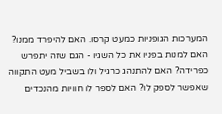המערכות הגופניות כמעט קרסו. האם להיפרד ממנו? האם למנות בפניו את כל השגיו - הגם שזה יתפרש כפרידה? האם להתנהג כרגיל ולו בשביל מעט התקווה שאפשר לספק לו? האם לספר לו חוויות מהנכדים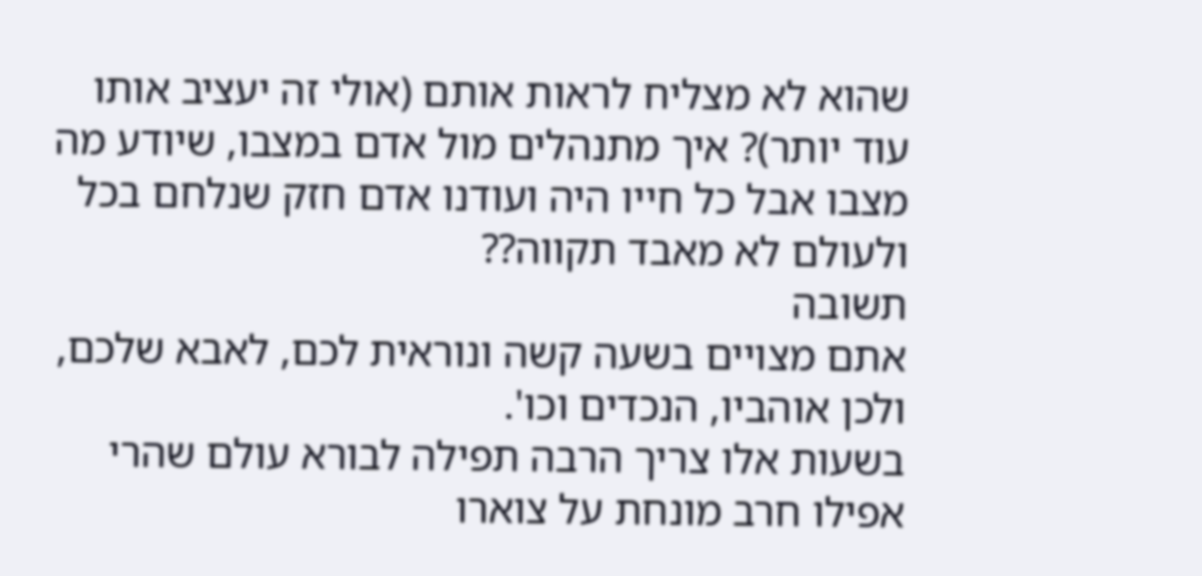שהוא לא מצליח לראות אותם (אולי זה יעציב אותו עוד יותר)? איך מתנהלים מול אדם במצבו, שיודע מה מצבו אבל כל חייו היה ועודנו אדם חזק שנלחם בכל ולעולם לא מאבד תקווה??
תשובה
אתם מצויים בשעה קשה ונוראית לכם, לאבא שלכם, ולכן אוהביו, הנכדים וכו'.
בשעות אלו צריך הרבה תפילה לבורא עולם שהרי אפילו חרב מונחת על צוארו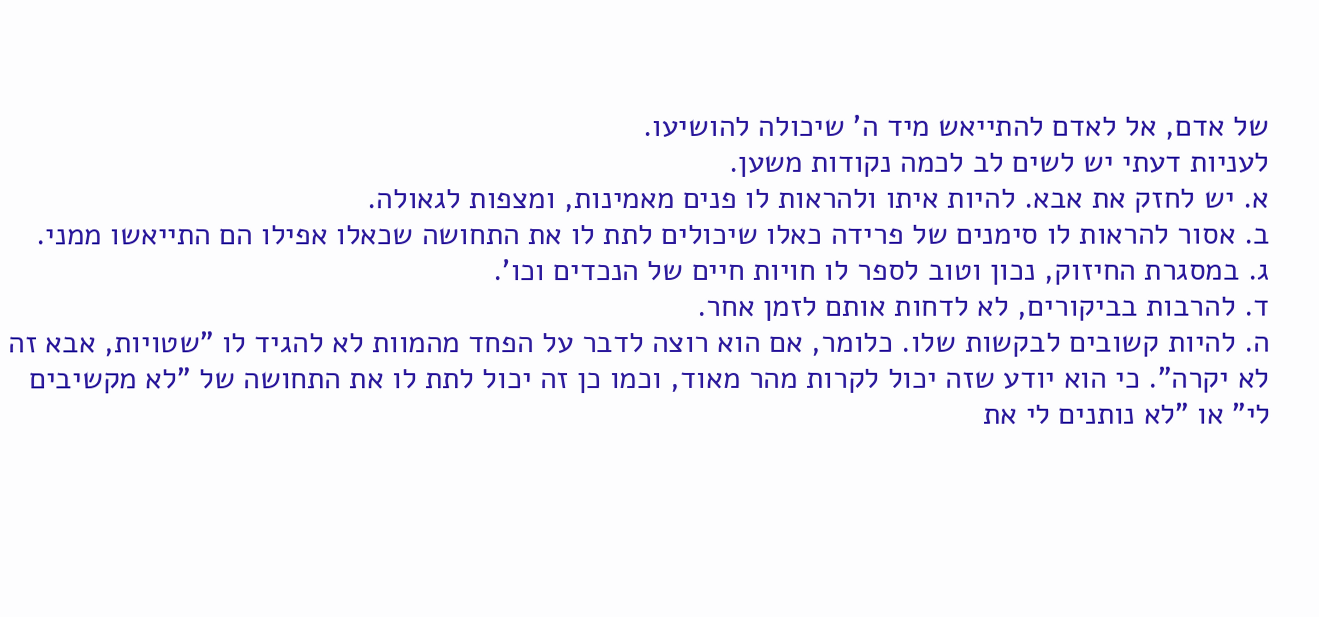של אדם, אל לאדם להתייאש מיד ה' שיכולה להושיעו.
לעניות דעתי יש לשים לב לכמה נקודות משען.
א. יש לחזק את אבא. להיות איתו ולהראות לו פנים מאמינות, ומצפות לגאולה.
ב. אסור להראות לו סימנים של פרידה כאלו שיכולים לתת לו את התחושה שכאלו אפילו הם התייאשו ממני.
ג. במסגרת החיזוק, נכון וטוב לספר לו חויות חיים של הנכדים וכו'.
ד. להרבות בביקורים, לא לדחות אותם לזמן אחר.
ה. להיות קשובים לבקשות שלו. כלומר, אם הוא רוצה לדבר על הפחד מהמוות לא להגיד לו "שטויות, אבא זה לא יקרה". כי הוא יודע שזה יכול לקרות מהר מאוד, וכמו כן זה יכול לתת לו את התחושה של "לא מקשיבים לי" או "לא נותנים לי את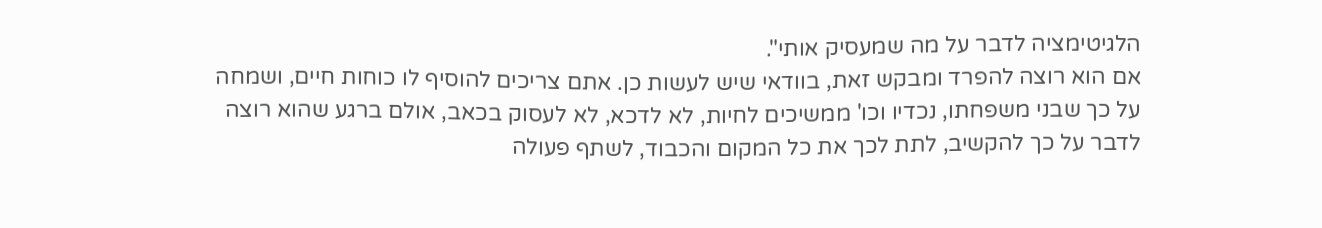הלגיטימציה לדבר על מה שמעסיק אותי".
אם הוא רוצה להפרד ומבקש זאת, בוודאי שיש לעשות כן. אתם צריכים להוסיף לו כוחות חיים, ושמחה על כך שבני משפחתו, נכדיו וכו' ממשיכים לחיות, לא לדכא, לא לעסוק בכאב, אולם ברגע שהוא רוצה לדבר על כך להקשיב, לתת לכך את כל המקום והכבוד, לשתף פעולה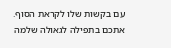עם בקשות שלו לקראת הסוף.
אתכם בתפילה לגאולה שלמה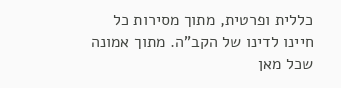כללית ופרטית, מתוך מסירות כל חיינו לדינו של הקב"ה. מתוך אמונה שכל מאן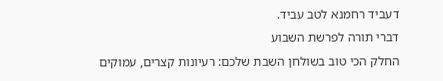דעביד רחמנא לטב עביד.
דברי תורה לפרשת השבוע
החלק הכי טוב בשולחן השבת שלכם: רעיונות קצרים, עמוקים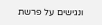ונגישים על פרשת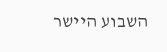השבוע היישר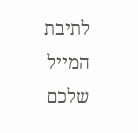לתיבת המייל שלכם